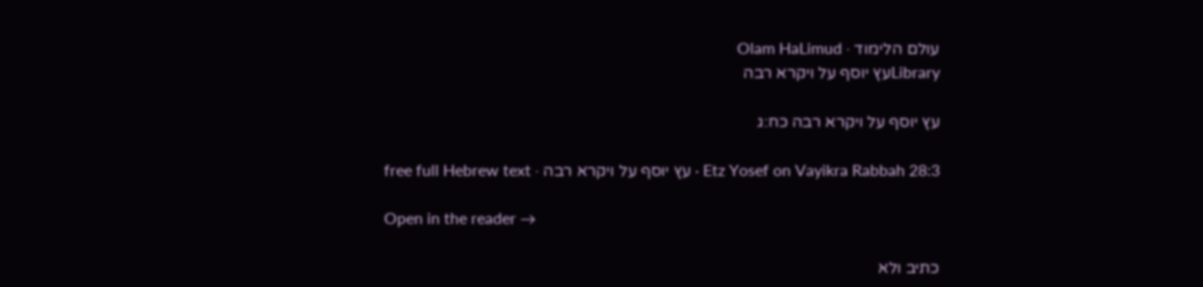עולם הלימוד · Olam HaLimud
Libraryעץ יוסף על ויקרא רבה

עץ יוסף על ויקרא רבה כח:ג

Etz Yosef on Vayikra Rabbah 28:3 · עץ יוסף על ויקרא רבה · free full Hebrew text

Open in the reader →

כתיב ולא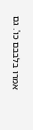אמרו בלבבם כו'. גם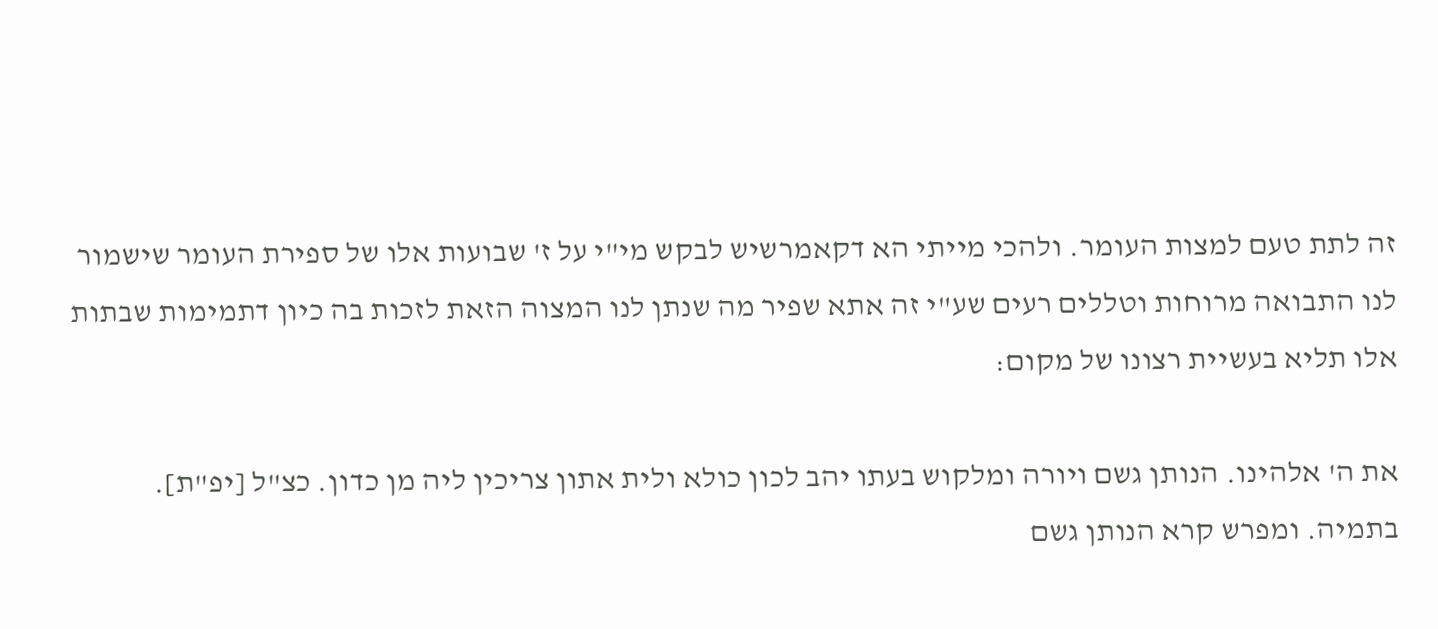זה לתת טעם למצות העומר. ולהכי מייתי הא דקאמרשיש לבקש מי"י על ז' שבועות אלו של ספירת העומר שישמור לנו התבואה מרוחות וטללים רעים שע"י זה אתא שפיר מה שנתן לנו המצוה הזאת לזכות בה כיון דתמימות שבתות אלו תליא בעשיית רצונו של מקום:

את ה' אלהינו. הנותן גשם ויורה ומלקוש בעתו יהב לכון כולא ולית אתון צריכין ליה מן כדון. כצ"ל [יפ"ת]. בתמיה. ומפרש קרא הנותן גשם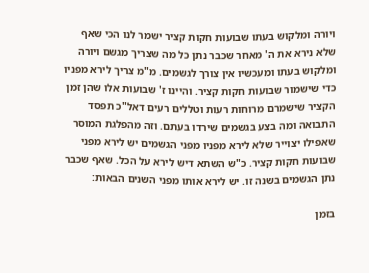ויורה ומלקוש בעתו שבועות חקות קציר ישמר לנו הכי שאף שלא נירא את ה' מאחר שכבר נתן כל מה שצריך מגשם ויורה ומלקוש בעתו ומעכשיו אין צורך לגשמים. מ"מ צריך לירא מפניו כדי שישמור שבועות חקות קציר. והיינו ז' שבועות אלו שהן זמן הקציר שישמרם מרוחות רעות וטללים רעים דאל"כ תפסד התבואה ומה בצע בגשמים שירדו בעתם. וזה מהפלגת המוסר שאפילו יצוייר שלא לירא מפניו מפני הגשמים יש לירא מפני שבועות חקות קציר. כ"ש השתא דיש לירא על הכל. שאף שכבר נתן הגשמים בשנה זו. יש לירא אותו מפני השנים הבאות:

בזמן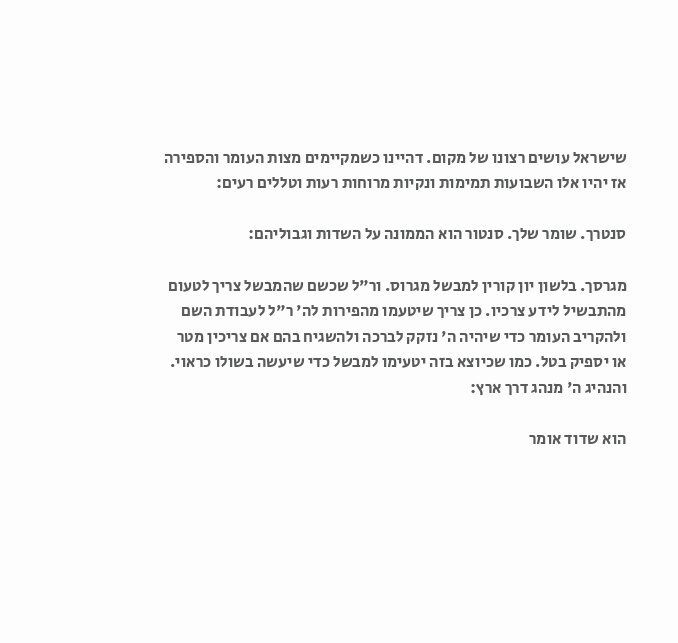שישראל עושים רצונו של מקום. דהיינו כשמקיימים מצות העומר והספירה אז יהיו אלו השבועות תמימות ונקיות מרוחות רעות וטללים רעים:

סנטרך. שומר שלך. סנטור הוא הממונה על השדות וגבוליהם:

מגרסך. בלשון יון קורין למבשל מגרוס. ור"ל שכשם שהמבשל צריך לטעום מהתבשיל לידע צרכיו. כן צריך שיטעמו מהפירות לה' ר"ל לעבודת השם ולהקריב העומר כדי שיהיה ה' נזקק לברכה ולהשגיח בהם אם צריכין מטר או יספיק בטל. כמו שכיוצא בזה יטעימו למבשל כדי שיעשה בשולו כראוי. והנהיג ה' מנהג דרך ארץ:

הוא שדוד אומר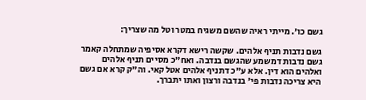גשם כו'. מייתי ראיה שהשם משגיח במטר וטל מה שצריך:

גשם נדבות תניף אלהים. שקשה רישא דקרא אסיפיה שמתחלה קאמר גשם נדבות דמשמע שהגשם בנדבה. ואח"כ מסיים תניף אלהים ואלהים הוא דין. אלא ע"כ דתניף אלהים אטל קאי. וה"ק קרא אם גשם היא צריכה נדבות פי' בנדבה ורצון ואתו יתברך.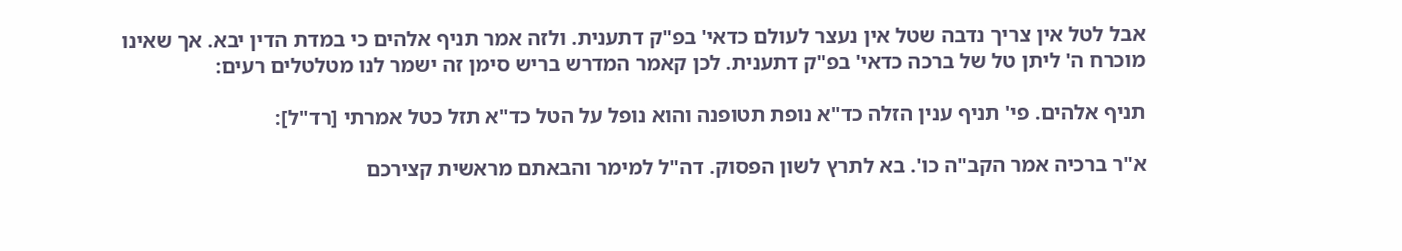אבל לטל אין צריך נדבה שטל אין נעצר לעולם כדאי' בפ"ק דתענית. ולזה אמר תניף אלהים כי במדת הדין יבא. אך שאינו מוכרח ה' ליתן טל של ברכה כדאי' בפ"ק דתענית. לכן קאמר המדרש בריש סימן זה ישמר לנו מטלטלים רעים:

תניף אלהים. פי' תניף ענין הזלה כד"א נופת תטופנה והוא נופל על הטל כד"א תזל כטל אמרתי [רד"ל]:

א"ר ברכיה אמר הקב"ה כו'. בא לתרץ לשון הפסוק. דה"ל למימר והבאתם מראשית קצירכם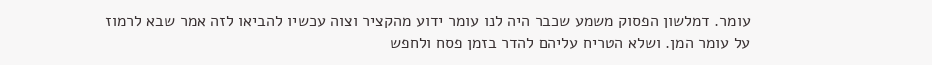עומר. דמלשון הפסוק משמע שכבר היה לנו עומר ידוע מהקציר וצוה עכשיו להביאו לזה אמר שבא לרמוז על עומר המן. ושלא הטריח עליהם להדר בזמן פסח ולחפש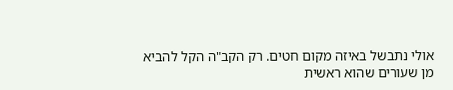אולי נתבשל באיזה מקום חטים. רק הקב"ה הקל להביא מן שעורים שהוא ראשית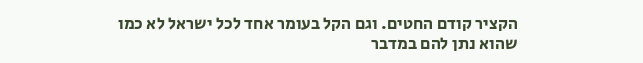הקציר קודם החטים. וגם הקל בעומר אחד לכל ישראל לא כמו שהוא נתן להם במדבר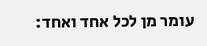עומר מן לכל אחד ואחד: